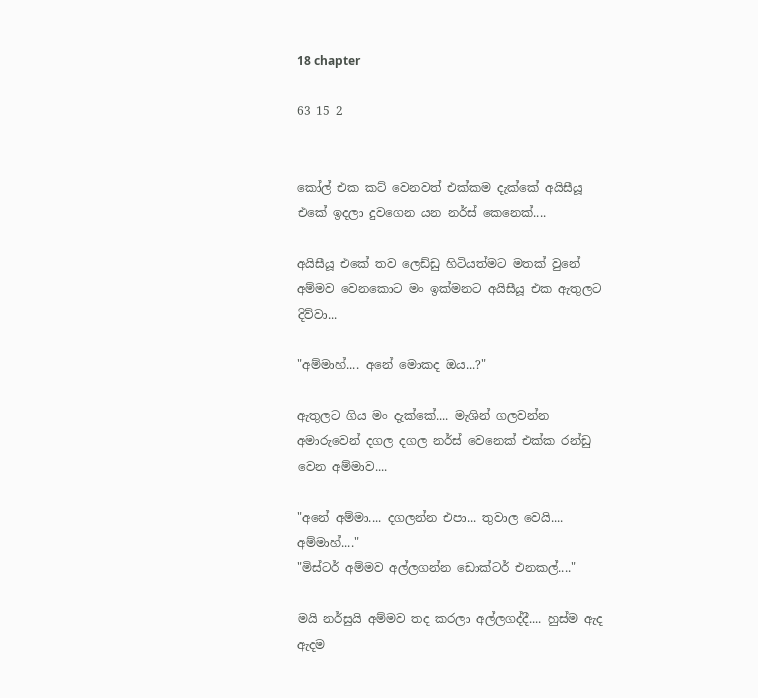18 chapter

63 15 2


කෝල් එක කට් වෙනවත් එක්කම දැක්කේ අයිසීයූ එකේ ඉදලා දුවගෙන යන නර්ස් කෙනෙක්....

අයිසීයූ එකේ තව ලෙඩ්ඩු හිටියත්මට මතක් වුනේ අම්මව වෙනකොට මං ඉක්මනට අයිසීයූ එක ඇතුලට දිව්වා...

"අම්මාහ්.... අනේ මොකද ඔය...?"

ඇතුලට ගිය මං දැක්කේ.... මැශින් ගලවන්න අමාරුවෙන් දගල දගල නර්ස් වෙනෙක් එක්ක රන්ඩු වෙන අම්මාව....

"අනේ අම්මා.... දගලන්න එපා... තුවාල වෙයි.... අම්මාහ්...."
"මිස්ටර් අම්මව අල්ලගන්න ඩොක්ටර් එනකල්...."

මයි නර්සුයි අම්මව තද කරලා අල්ලගද්දී.... හුස්ම ඇද ඇදම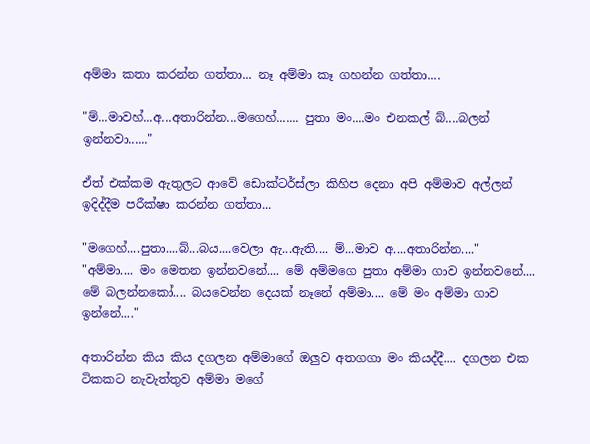අම්මා කතා කරන්න ගත්තා... නෑ අම්මා කෑ ගහන්න ගත්තා....

"ම්...මාවහ්...අ...අතාරින්න...මගෙහ්....... පුතා මං....මං එනකල් බ්....බලන් ඉන්නවා......"

ඒත් එක්කම ඇතුලට ආවේ ඩොක්ටර්ස්ලා කිහිප දෙනා අපි අම්මාව අල්ලන් ඉදිද්දීම පරීක්ෂා කරන්න ගත්තා...

"මගෙහ්....පුතා....බ්...බය....වෙලා ඇ...ඇති.... ම්...මාව අ....අතාරින්න...."
"අම්මා.... මං මෙතන ඉන්නවනේ.... මේ අම්මගෙ පුතා අම්මා ගාව ඉන්නවනේ.... මේ බලන්නකෝ.... බයවෙන්න දෙයක් නෑනේ අම්මා.... මේ මං අම්මා ගාව ඉන්නේ...."

අතාරින්න කිය කිය දගලන අම්මාගේ ඔලුව අතගගා මං කියද්දී.... දගලන එක ටිකකට නැවැත්තුව අම්මා මගේ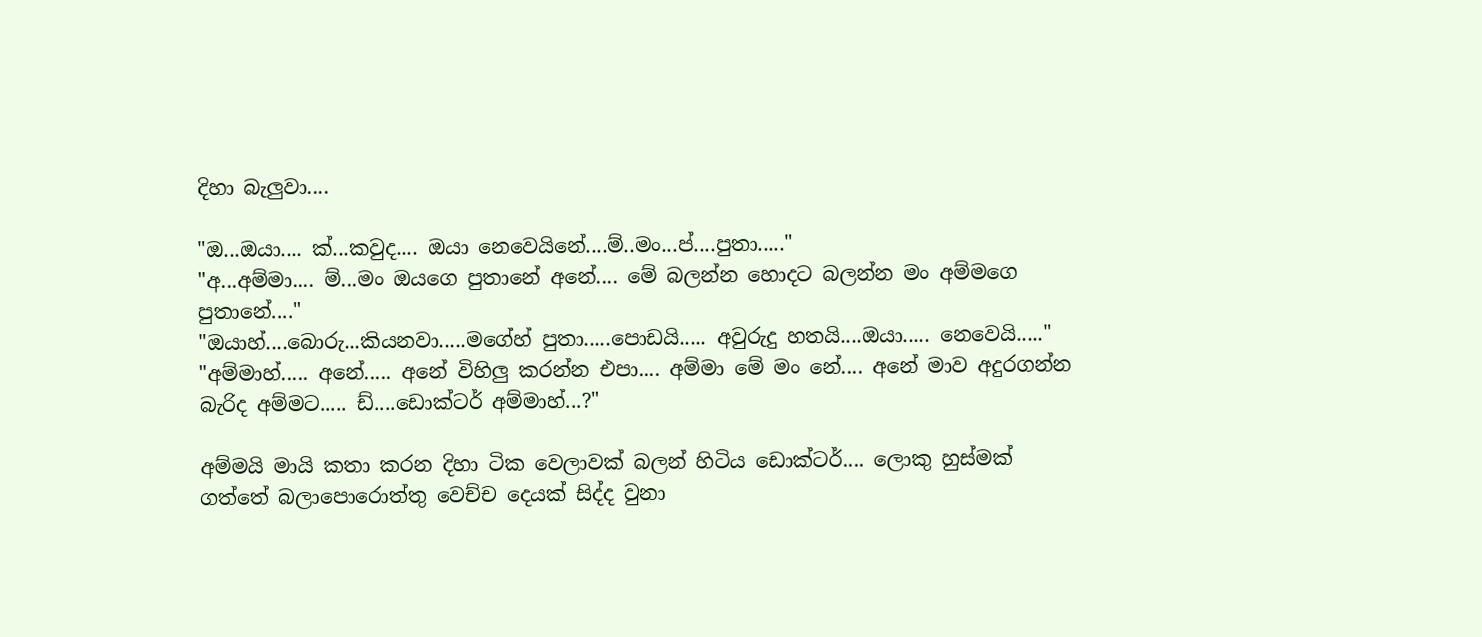දිහා බැලුවා....

"ඔ...ඔයා.... ක්...කවුද.... ඔයා නෙවෙයිනේ....ම්..මං...ප්....පුතා....."
"අ...අම්මා.... ම්...මං ඔයගෙ පුතානේ අනේ.... මේ බලන්න හොදට බලන්න මං අම්මගෙ පුතානේ...."
"ඔයාහ්....බොරු...කියනවා.....මගේහ් පුතා.....පොඩයි..... අවුරුදු හතයි....ඔයා..... නෙවෙයි....."
"අම්මාහ්..... අනේ..... අනේ විහිලු කරන්න එපා.... අම්මා මේ මං නේ.... අනේ මාව අදුරගන්න බැරිද අම්මට..... ඩ්....ඩොක්ටර් අම්මාහ්...?"

අම්මයි මායි කතා කරන දිහා ටික වෙලාවක් බලන් හිටිය ඩොක්ටර්.... ලොකු හුස්මක් ගත්තේ බලාපොරොත්තු වෙච්ච දෙයක් සිද්ද වුනා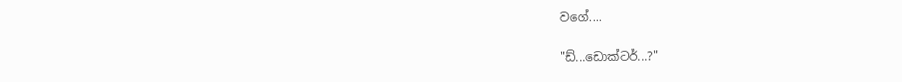වගේ....

"ඩ්...ඩොක්ටර්...?"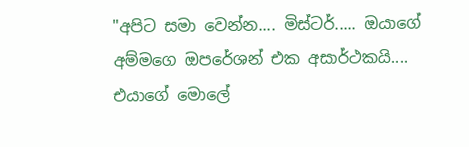"අපිට සමා වෙන්න.... මිස්ටර්..... ඔයාගේ අම්මගෙ ඔපරේශන් එක අසාර්ථකයි.... එයාගේ මොලේ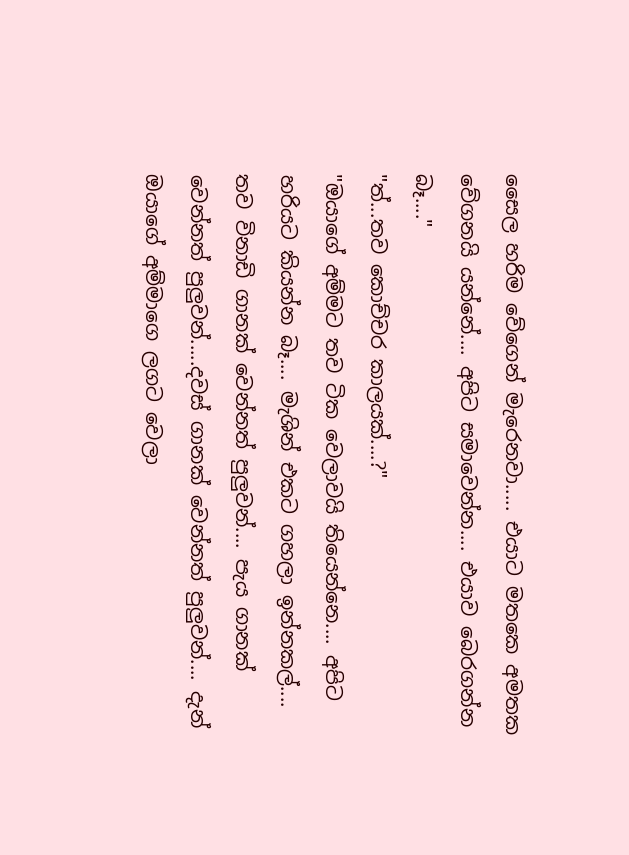සෛල හරිම වේගෙන් මැරෙනවා..... එයාට මතකෙ අමතක වේගනයි යන්නේ.... අපිට සමාවෙන්න.... එයාව බෙරගන්න බෑ...."
"ත්...තව කොච්චර කාලයක්....?"
"ඔයාගේ අම්මට තව ටික වෙලාවයි තියෙන්නෙ.... අපිට හරියට කියන්න බෑ.... මැශින් එකට ගහලා ඉන්නකල්.... තව විනාඩි ගානක් වෙන්නත් පුලුවන්.... පැය ගානක් වෙන්නත් පුලුවන්.....දවස් ගානක් වෙන්නත් පුලුවන්.... දැන් ඔයාගේ අම්මාගෙ ලගට වෙලා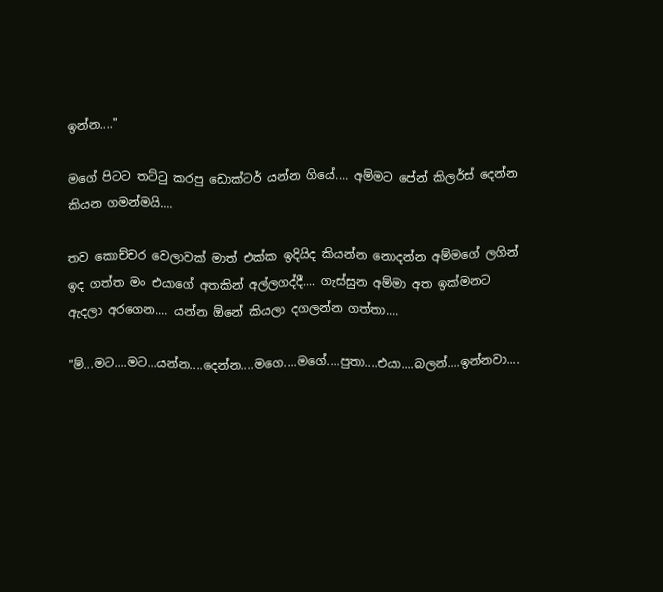ඉන්න...."

මගේ පිටට තට්ටු කරපු ඩොක්ටර් යන්න ගියේ.... අම්මට පේන් කිලර්ස් දෙන්න කියන ගමන්මයි....

තව කොච්චර වෙලාවක් මාත් එක්ක ඉදියිද කියන්න නොදන්න අම්මගේ ලගින් ඉද ගත්ත මං එයාගේ අතකින් අල්ලගද්දී.... ගැස්සුන අම්මා අත ඉක්මනට ඇදලා අරගෙන.... යන්න ඕනේ කියලා දගලන්න ගත්තා....

"ම්...මට....මට...යන්න....දෙන්න....මගෙ....මගේ....පුතා....එයා....බලන්....ඉන්නවා....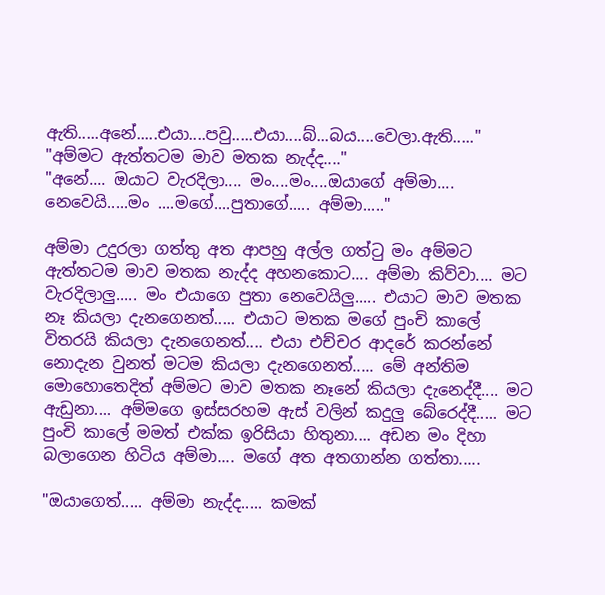ඇති.....අනේ.....එයා....පවු.....එයා....බ්...බය....වෙලා.ඇති....."
"අම්මට ඇත්තටම මාව මතක නැද්ද...."
"අනේ.... ඔයාට වැරදිලා.... මං....මං....ඔයාගේ අම්මා.... නෙවෙයි.....මං ....මගේ....පුතාගේ..... අම්මා....."

අම්මා උදුරලා ගත්තු අත ආපහු අල්ල ගත්ටු මං අම්මට ඇත්තටම මාව මතක නැද්ද අහනකොට.... අම්මා කිව්වා.... මට වැරදිලාලු..... මං එයාගෙ පුතා නෙවෙයිලු..... එයාට මාව මතක නෑ කියලා දැනගෙනත්..... එයාට මතක මගේ පුංචි කාලේ විතරයි කියලා දැනගෙනත්.... එයා එච්චර ආදරේ කරන්නේ නොදැන වුනත් මටම කියලා දැනගෙනත්..... මේ අන්තිම මොහොතෙදිත් අම්මට මාව මතක නෑනේ කියලා දැනෙද්දී.... මට ඇඩුනා.... අම්මගෙ ඉස්සරහම ඇස් වලින් කදුලු බේරෙද්දී..... මට පුංචි කාලේ මමත් එක්ක ඉරිසියා හිතුනා.... අඩන මං දිහා බලාගෙන හිටිය අම්මා.... මගේ අත අතගාන්න ගත්තා.....

"ඔයාගෙත්..... අම්මා නැද්ද..... කමක්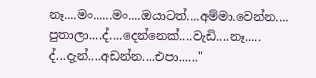නෑ....මං......මං....ඔයාටත්....අම්මා.වෙන්න.... පුතාලා....ද්....දෙන්නෙක්....වැඩි....නෑ..... ද්...දැන්....අඩන්න....එපා......"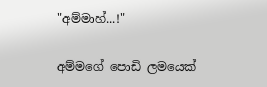"අම්මාහ්...!"

අම්මගේ පොඩි ලමයෙක්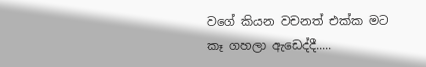වගේ කියන වචනත් එක්ක මට කෑ ගහලා ඇඩෙද්දී.....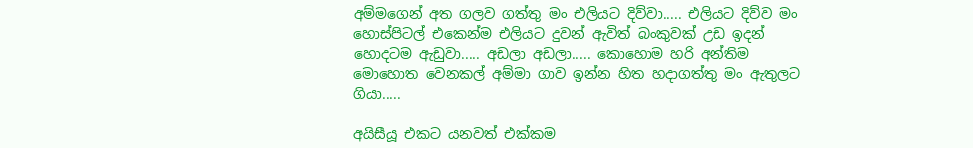අම්මගෙන් අත ගලව ගත්තු මං එලියට දිව්වා..... එලියට දිව්ව මං හොස්පිටල් එකෙන්ම එලියට දුවන් ඇවිත් බංකුවක් උඩ ඉදන් හොදටම ඇඩුවා..... අඩලා අඩලා..... කොහොම හරි අන්තිම මොහොත වෙනකල් අම්මා ගාව ඉන්න හිත හදාගත්තු මං ඇතුලට ගියා.....

අයිසීයූ එකට යනවත් එක්කම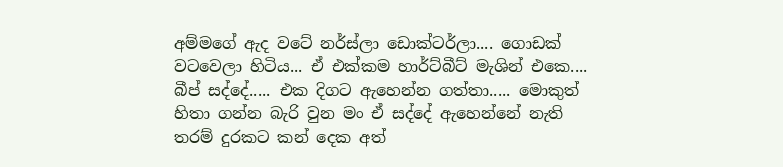අම්මගේ ඇද වටේ නර්ස්ලා ඩොක්ටර්ලා.... ගොඩක් වටවෙලා හිටිය... ඒ එක්කම හාර්ට්බීට් මැශින් එකෙ.... බීප් සද්දේ..... එක දිගට ඇහෙන්න ගත්තා..... මොකුත් හිතා ගන්න බැරි වුන මං ඒ සද්දේ ඇහෙන්නේ නැති තරම් දුරකට කන් දෙක අත්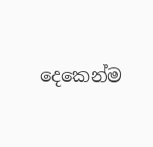දෙකෙන්ම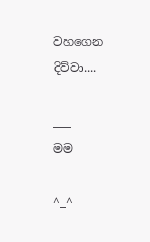වහගෙන දිව්වා....

___
මම

^_^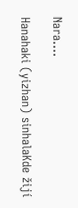Nara....

Hanahaki (yizhan) sinhalaKde žijí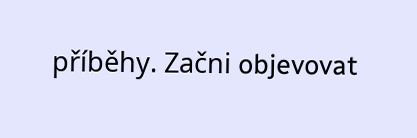příběhy. Začni objevovat